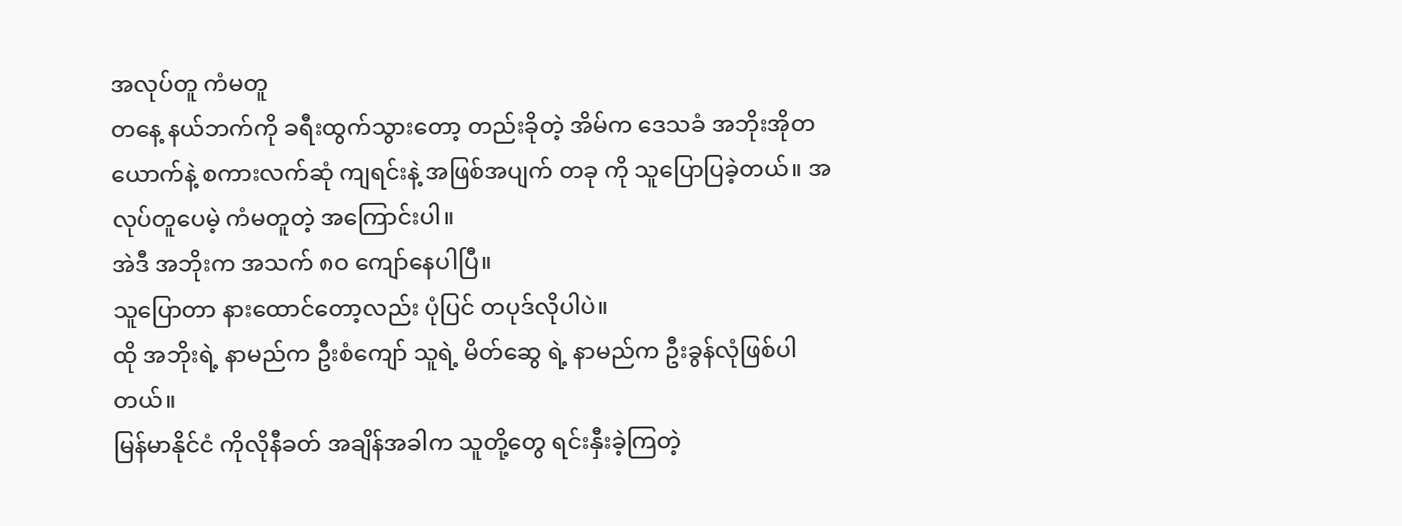အလုပ်တူ ကံမတူ
တနေ့ နယ်ဘက်ကို ခရီးထွက်သွားတော့ တည်းခိုတဲ့ အိမ်က ဒေသခံ အဘိုးအိုတယောက်နဲ့ စကားလက်ဆုံ ကျရင်းနဲ့ အဖြစ်အပျက် တခု ကို သူပြောပြခဲ့တယ်။ အလုပ်တူပေမဲ့ ကံမတူတဲ့ အကြောင်းပါ။
အဲဒီ အဘိုးက အသက် ၈ဝ ကျော်နေပါပြီ။
သူပြောတာ နားထောင်တော့လည်း ပုံပြင် တပုဒ်လိုပါပဲ။
ထို အဘိုးရဲ့ နာမည်က ဦးစံကျော် သူရဲ့ မိတ်ဆွေ ရဲ့ နာမည်က ဦးခွန်လုံဖြစ်ပါတယ်။
မြန်မာနိုင်ငံ ကိုလိုနီခတ် အချိန်အခါက သူတို့တွေ ရင်းနှီးခဲ့ကြတဲ့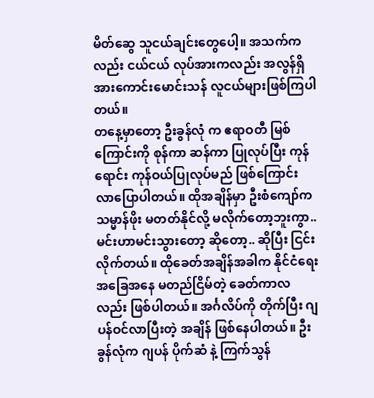မိတ်ဆွေ သူငယ်ချင်းတွေပေါ့။ အသက်ကလည်း ငယ်ငယ် လုပ်အားကလည်း အလွန်ရှိ အားကောင်းမောင်းသန် လူငယ်များဖြစ်ကြပါတယ်။
တနေ့မှာတော့ ဦးခွန်လုံ က ဧရာဝတီ မြစ်ကြောင်းကို စုန်ကာ ဆန်ကာ ပြုလုပ်ပြီး ကုန်ရောင်း ကုန်ဝယ်ပြုလုပ်မည် ဖြစ်ကြောင်း လာပြောပါတယ်။ ထိုအချိန်မှာ ဦးစံကျော်က သမ္မာန်ဖိုး မတတ်နိုင်လို့ မလိုက်တော့ဘူးကွာ.. မင်းဟာမင်းသွားတော့ ဆိုတော့.. ဆိုပြီး ငြင်းလိုက်တယ်။ ထိုခေတ်အချိန်အခါက နိုင်ငံရေး အခြေအနေ မတည်ငြိမ်တဲ့ ခေတ်ကာလလည်း ဖြစ်ပါတယ်။ အင်္ဂလိပ်ကို တိုက်ပြီး ဂျပန်ဝင်လာပြီးတဲ့ အချိန် ဖြစ်နေပါတယ်။ ဦးခွန်လုံက ဂျပန် ပိုက်ဆံ နဲ့ ကြက်သွန်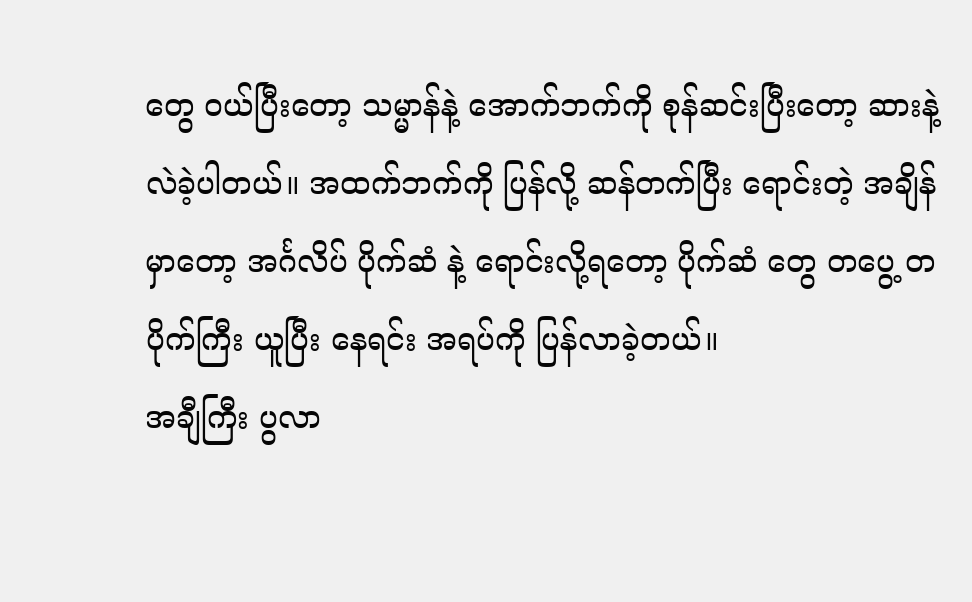တွေ ဝယ်ပြီးတော့ သမ္မာန်နဲ့ အောက်ဘက်ကို စုန်ဆင်းပြီးတော့ ဆားနဲ့ လဲခဲ့ပါတယ်။ အထက်ဘက်ကို ပြန်လို့ ဆန်တက်ပြီး ရောင်းတဲ့ အချိန်မှာတော့ အင်္ဂလိပ် ပိုက်ဆံ နဲ့ ရောင်းလို့ရတော့ ပိုက်ဆံ တွေ တပွေ့ တပိုက်ကြီး ယူပြီး နေရင်း အရပ်ကို ပြန်လာခဲ့တယ်။
အချီကြီး ပွလာ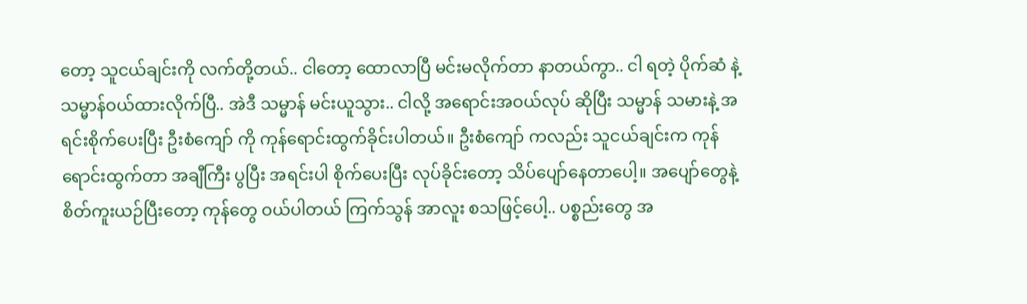တော့ သူငယ်ချင်းကို လက်တို့တယ်.. ငါတော့ ထောလာပြီ မင်းမလိုက်တာ နာတယ်ကွာ.. ငါ ရတဲ့ ပိုက်ဆံ နဲ့ သမ္မာန်ဝယ်ထားလိုက်ပြီ.. အဲဒီ သမ္မာန် မင်းယူသွား.. ငါလို့ အရောင်းအဝယ်လုပ် ဆိုပြီး သမ္မာန် သမားနဲ့ အရင်းစိုက်ပေးပြီး ဦးစံကျော် ကို ကုန်ရောင်းထွက်ခိုင်းပါတယ်။ ဦးစံကျော် ကလည်း သူငယ်ချင်းက ကုန်ရောင်းထွက်တာ အချီကြီး ပွပြီး အရင်းပါ စိုက်ပေးပြီး လုပ်ခိုင်းတော့ သိပ်ပျော်နေတာပေါ့။ အပျော်တွေနဲ့ စိတ်ကူးယဉ်ပြီးတော့ ကုန်တွေ ဝယ်ပါတယ် ကြက်သွန် အာလူး စသဖြင့်ပေါ့.. ပစ္စည်းတွေ အ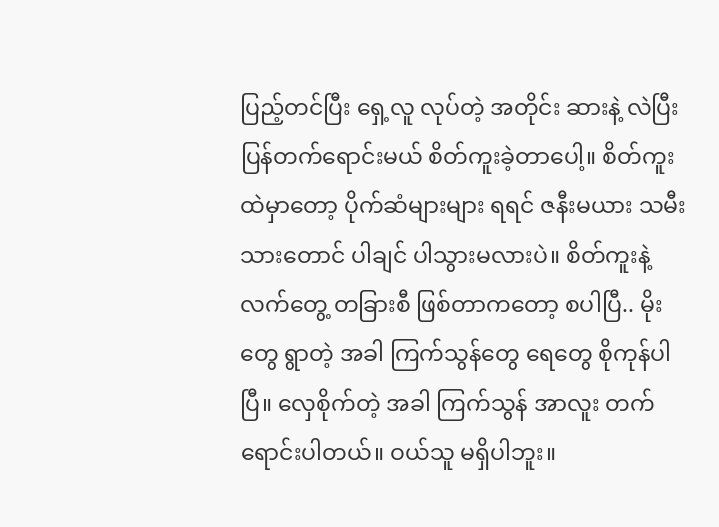ပြည့်တင်ပြီး ရှေ့လူ လုပ်တဲ့ အတိုင်း ဆားနဲ့ လဲပြီး ပြန်တက်ရောင်းမယ် စိတ်ကူးခဲ့တာပေါ့။ စိတ်ကူးထဲမှာတော့ ပိုက်ဆံများများ ရရင် ဇနီးမယား သမီးသားတောင် ပါချင် ပါသွားမလားပဲ။ စိတ်ကူးနဲ့ လက်တွေ့ တခြားစီ ဖြစ်တာကတော့ စပါပြီ.. မိုးတွေ ရွာတဲ့ အခါ ကြက်သွန်တွေ ရေတွေ စိုကုန်ပါပြီ။ လှေစိုက်တဲ့ အခါ ကြက်သွန် အာလူး တက်ရောင်းပါတယ်။ ဝယ်သူ မရှိပါဘူး။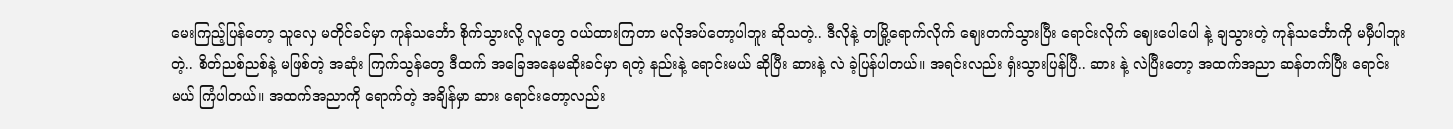မေးကြည့်ပြန်တော့ သူလှေ မတိုင်ခင်မှာ ကုန်သင်္ဘော စိုက်သွားလို့ လူတွေ ဝယ်ထားကြတာ မလိုအပ်တော့ပါဘူး ဆိုသတဲ့.. ဒီလိုနဲ့ တမြို့ရောက်လိုက် ဈေးတက်သွားပြီး ရောင်းလိုက် ဈေးပေါပေါ နဲ့ ချသွားတဲ့ ကုန်သင်္ဘောကို မမှီပါဘူးတဲ့.. စိတ်ညစ်ညစ်နဲ့ မဖြစ်တဲ့ အဆုံး ကြက်သွန်တွေ ဒီထက် အခြေအနေမဆိုးခင်မှာ ရတဲ့ နည်းနဲ့ ရောင်းမယ် ဆိုပြီး ဆားနဲ့ လဲ ခဲ့ပြန်ပါတယ်။ အရင်းလည်း ရှံးသွားပြန်ပြီ.. ဆား နဲ့ လဲပြီးတော့ အထက်အညာ ဆန်တက်ပြီး ရောင်းမယ် ကြံပါတယ်။ အထက်အညာကို ရောက်တဲ့ အချိန်မှာ ဆား ရောင်းတော့လည်း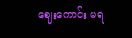ဈေးကောင်း မရ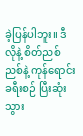ခဲ့ပြန်ပါဘူး။ ဒီလိုနဲ့ စိတ်ညစ်ညစ်နဲ့ ကုန်ရောင်း ခရီးစဉ် ပြီးဆုံး သွား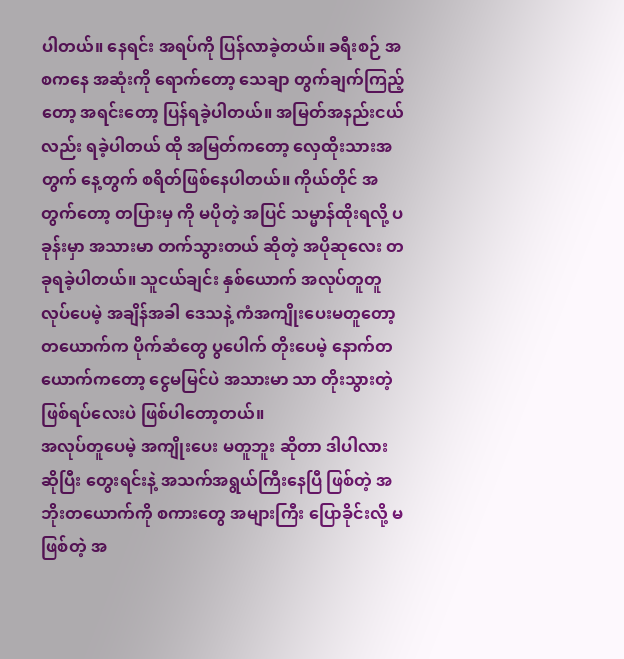ပါတယ်။ နေရင်း အရပ်ကို ပြန်လာခဲ့တယ်။ ခရီးစဉ် အစကနေ အဆုံးကို ရောက်တော့ သေချာ တွက်ချက်ကြည့်တော့ အရင်းတော့ ပြန်ရခဲ့ပါတယ်။ အမြတ်အနည်းငယ်လည်း ရခဲ့ပါတယ် ထို အမြတ်ကတော့ လှေထိုးသားအတွက် နေ့တွက် စရိတ်ဖြစ်နေပါတယ်။ ကိုယ်တိုင် အတွက်တော့ တပြားမှ ကို မပိုတဲ့ အပြင် သမ္မာန်ထိုးရလို့ ပခုန်းမှာ အသားမာ တက်သွားတယ် ဆိုတဲ့ အပိုဆုလေး တခုရခဲ့ပါတယ်။ သူငယ်ချင်း နှစ်ယောက် အလုပ်တူတူ လုပ်ပေမဲ့ အချိန်အခါ ဒေသနဲ့ ကံအကျိုးပေးမတူတော့ တယောက်က ပိုက်ဆံတွေ ပွပေါက် တိုးပေမဲ့ နောက်တယောက်ကတော့ ငွေမမြင်ပဲ အသားမာ သာ တိုးသွားတဲ့ ဖြစ်ရပ်လေးပဲ ဖြစ်ပါတော့တယ်။
အလုပ်တူပေမဲ့ အကျိုးပေး မတူဘူး ဆိုတာ ဒါပါလား ဆိုပြီး တွေးရင်းနဲ့ အသက်အရွယ်ကြီးနေပြီ ဖြစ်တဲ့ အဘိုးတယောက်ကို စကားတွေ အများကြီး ပြောခိုင်းလို့ မဖြစ်တဲ့ အ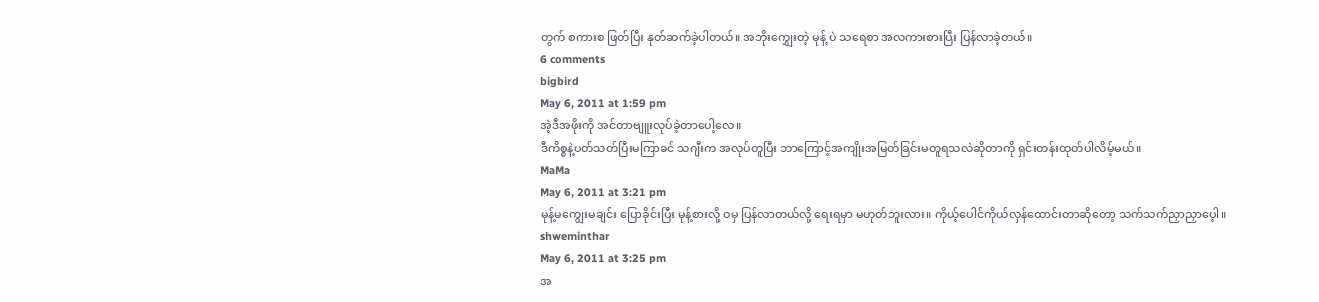တွက် စကားစ ဖြတ်ပြီး နုတ်ဆက်ခဲ့ပါတယ်။ အဘိုးကျွှေးတဲ့ မုန့် ပဲ သရေစာ အလကားစားပြီး ပြန်လာခဲ့တယ်။
6 comments
bigbird
May 6, 2011 at 1:59 pm
အဲ့ဒီအဖိုးကို အင်တာဗျူးလုပ်ခဲ့တာပေါ့လေ။
ဒီကိစ္စနဲ့ပတ်သတ်ပြီးမကြာခင် သဂျီးက အလုပ်တူပြီး ဘာကြောင့်အကျိုးအမြတ်ခြင်းမတူရသလဲဆိုတာကို ရှင်းတန်းထုတ်ပါလိမ့်မယ်။
MaMa
May 6, 2011 at 3:21 pm
မုန့်မကျွေးမချင်း ပြောခိုင်းပြီး မုန့်စားလို့ ဝမှ ပြန်လာတယ်လို့ ရေးရမှာ မဟုတ်ဘူးလား။ ကိုယ့်ပေါင်ကိုယ်လှန်ထောင်းတာဆိုတော့ သက်သက်ညှာညှာပေ့ါ။
shweminthar
May 6, 2011 at 3:25 pm
အ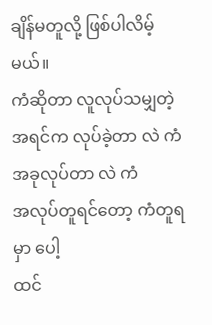ချိန်မတူလို့ ဖြစ်ပါလိမ့်မယ်။
ကံဆိုတာ လူလုပ်သမျှတဲ့
အရင်က လုပ်ခဲ့တာ လဲ ကံ
အခုလုပ်တာ လဲ ကံ
အလုပ်တူရင်တော့ ကံတူရမှာ ပေါ့
ထင်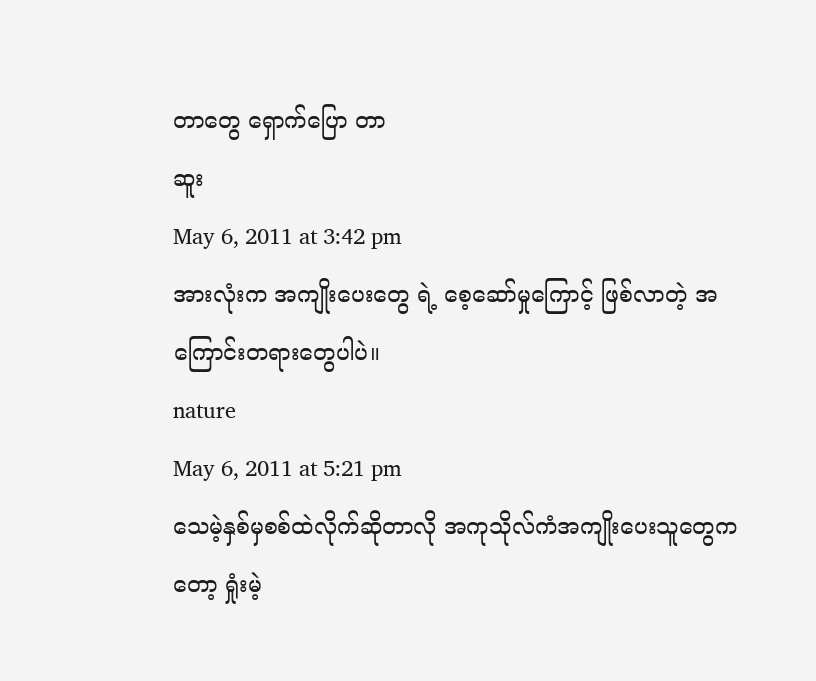တာတွေ ရှောက်ပြော တာ
ဆူး
May 6, 2011 at 3:42 pm
အားလုံးက အကျိုးပေးတွေ ရဲ့ စေ့ဆော်မှုကြောင့် ဖြစ်လာတဲ့ အကြောင်းတရားတွေပါပဲ။
nature
May 6, 2011 at 5:21 pm
သေမဲ့နှစ်မှစစ်ထဲလိုက်ဆိုတာလို အကုသိုလ်ကံအကျိုးပေးသူတွေကတော့ ရှုံးမဲ့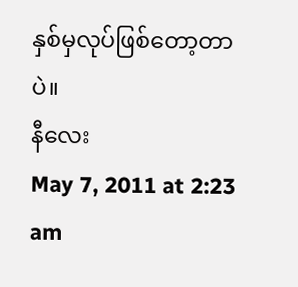နှစ်မှလုပ်ဖြစ်တော့တာပဲ။
နီလေး
May 7, 2011 at 2:23 am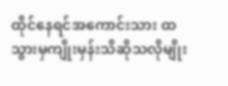ထိုင်နေရင်အကောင်းသား ထသွားမှကျိုးမှန်းသိဆိုသလိုမျိုး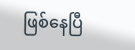ဖြစ်နေပြီ